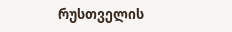რუსთველის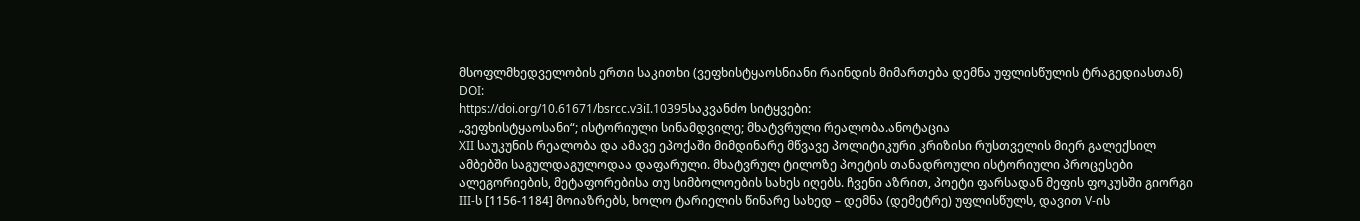მსოფლმხედველობის ერთი საკითხი (ვეფხისტყაოსნიანი რაინდის მიმართება დემნა უფლისწულის ტრაგედიასთან)
DOI:
https://doi.org/10.61671/bsrcc.v3iI.10395საკვანძო სიტყვები:
„ვეფხისტყაოსანი“; ისტორიული სინამდვილე; მხატვრული რეალობა.ანოტაცია
XII საუკუნის რეალობა და ამავე ეპოქაში მიმდინარე მწვავე პოლიტიკური კრიზისი რუსთველის მიერ გალექსილ ამბებში საგულდაგულოდაა დაფარული. მხატვრულ ტილოზე პოეტის თანადროული ისტორიული პროცესები ალეგორიების, მეტაფორებისა თუ სიმბოლოების სახეს იღებს. ჩვენი აზრით, პოეტი ფარსადან მეფის ფოკუსში გიორგი III-ს [1156-1184] მოიაზრებს, ხოლო ტარიელის წინარე სახედ – დემნა (დემეტრე) უფლისწულს, დავით V-ის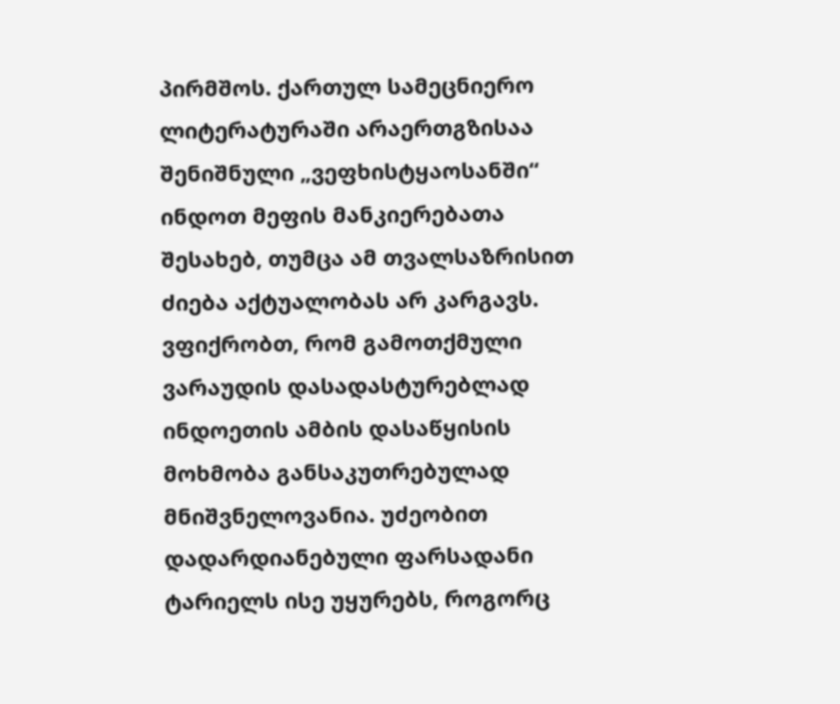პირმშოს. ქართულ სამეცნიერო ლიტერატურაში არაერთგზისაა შენიშნული „ვეფხისტყაოსანში“ ინდოთ მეფის მანკიერებათა შესახებ, თუმცა ამ თვალსაზრისით ძიება აქტუალობას არ კარგავს.
ვფიქრობთ, რომ გამოთქმული ვარაუდის დასადასტურებლად ინდოეთის ამბის დასაწყისის მოხმობა განსაკუთრებულად მნიშვნელოვანია. უძეობით დადარდიანებული ფარსადანი ტარიელს ისე უყურებს, როგორც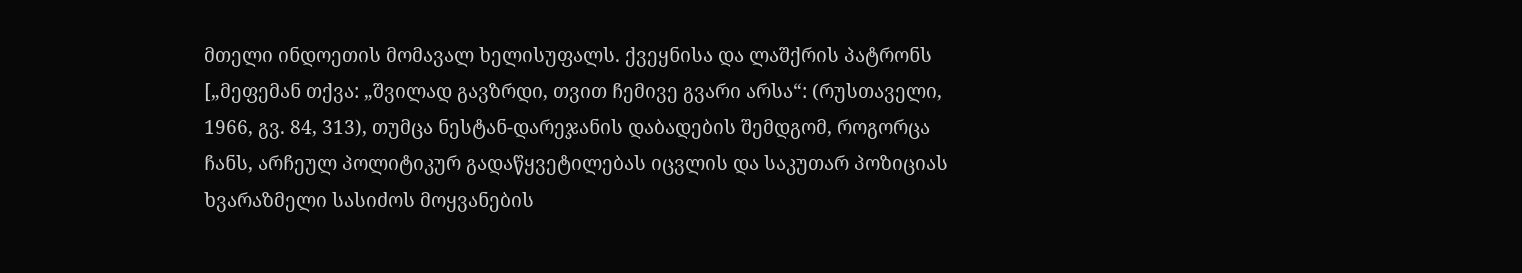მთელი ინდოეთის მომავალ ხელისუფალს. ქვეყნისა და ლაშქრის პატრონს [„მეფემან თქვა: „შვილად გავზრდი, თვით ჩემივე გვარი არსა“: (რუსთაველი, 1966, გვ. 84, 313), თუმცა ნესტან-დარეჯანის დაბადების შემდგომ, როგორცა ჩანს, არჩეულ პოლიტიკურ გადაწყვეტილებას იცვლის და საკუთარ პოზიციას ხვარაზმელი სასიძოს მოყვანების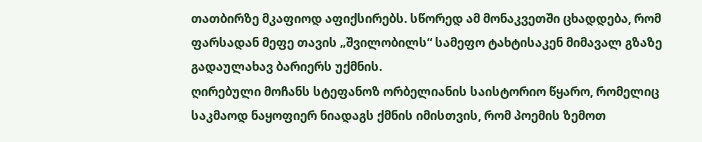თათბირზე მკაფიოდ აფიქსირებს. სწორედ ამ მონაკვეთში ცხადდება, რომ ფარსადან მეფე თავის „შვილობილს“ სამეფო ტახტისაკენ მიმავალ გზაზე გადაულახავ ბარიერს უქმნის.
ღირებული მოჩანს სტეფანოზ ორბელიანის საისტორიო წყარო, რომელიც საკმაოდ ნაყოფიერ ნიადაგს ქმნის იმისთვის, რომ პოემის ზემოთ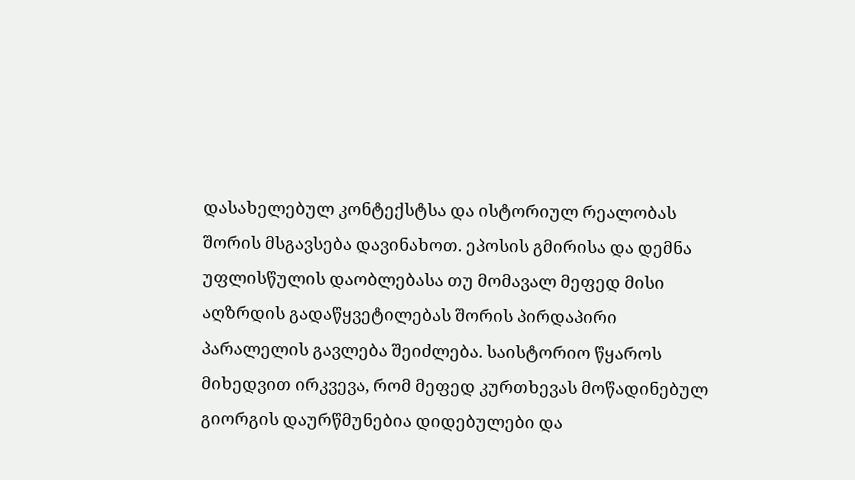დასახელებულ კონტექსტსა და ისტორიულ რეალობას შორის მსგავსება დავინახოთ. ეპოსის გმირისა და დემნა უფლისწულის დაობლებასა თუ მომავალ მეფედ მისი აღზრდის გადაწყვეტილებას შორის პირდაპირი პარალელის გავლება შეიძლება. საისტორიო წყაროს მიხედვით ირკვევა, რომ მეფედ კურთხევას მოწადინებულ გიორგის დაურწმუნებია დიდებულები და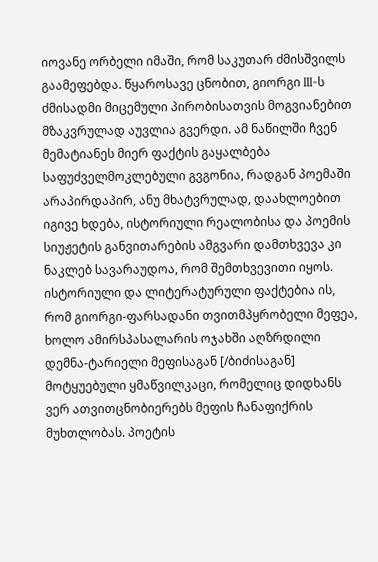იოვანე ორბელი იმაში, რომ საკუთარ ძმისშვილს გაამეფებდა. წყაროსავე ცნობით, გიორგი III-ს ძმისადმი მიცემული პირობისათვის მოგვიანებით მზაკვრულად აუვლია გვერდი. ამ ნაწილში ჩვენ მემატიანეს მიერ ფაქტის გაყალბება საფუძველმოკლებული გვგონია, რადგან პოემაში არაპირდაპირ, ანუ მხატვრულად, დაახლოებით იგივე ხდება, ისტორიული რეალობისა და პოემის სიუჟეტის განვითარების ამგვარი დამთხვევა კი ნაკლებ სავარაუდოა, რომ შემთხვევითი იყოს. ისტორიული და ლიტერატურული ფაქტებია ის, რომ გიორგი-ფარსადანი თვითმპყრობელი მეფეა, ხოლო ამირსპასალარის ოჯახში აღზრდილი დემნა-ტარიელი მეფისაგან [/ბიძისაგან] მოტყუებული ყმაწვილკაცი, რომელიც დიდხანს ვერ ათვითცნობიერებს მეფის ჩანაფიქრის მუხთლობას. პოეტის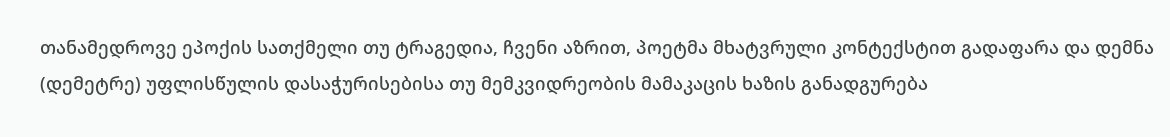თანამედროვე ეპოქის სათქმელი თუ ტრაგედია, ჩვენი აზრით, პოეტმა მხატვრული კონტექსტით გადაფარა და დემნა (დემეტრე) უფლისწულის დასაჭურისებისა თუ მემკვიდრეობის მამაკაცის ხაზის განადგურება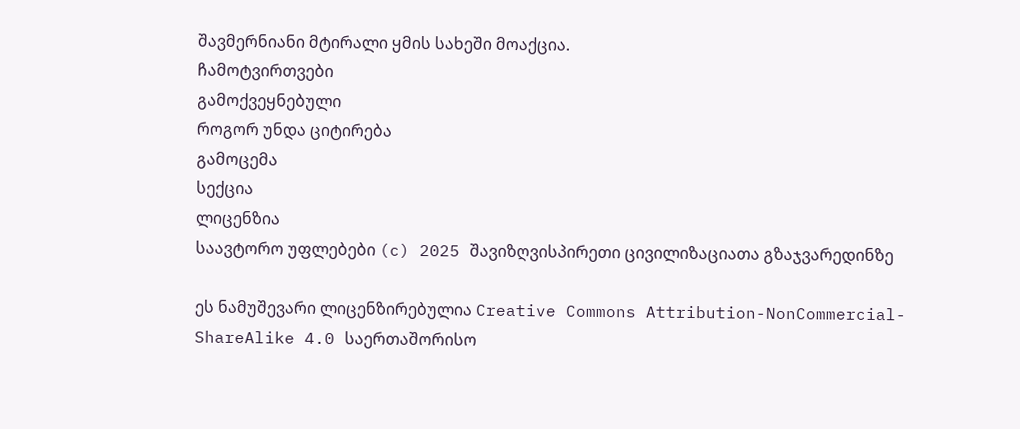შავმერნიანი მტირალი ყმის სახეში მოაქცია.
ჩამოტვირთვები
გამოქვეყნებული
როგორ უნდა ციტირება
გამოცემა
სექცია
ლიცენზია
საავტორო უფლებები (c) 2025 შავიზღვისპირეთი ცივილიზაციათა გზაჯვარედინზე

ეს ნამუშევარი ლიცენზირებულია Creative Commons Attribution-NonCommercial-ShareAlike 4.0 საერთაშორისო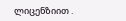ლიცენზიით .